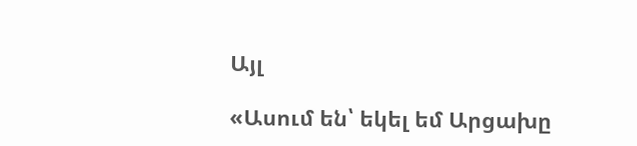Այլ

«Ասում են՝ եկել եմ Արցախը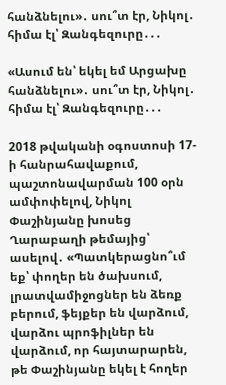հանձնելու»․ սու՞տ էր, Նիկոլ․ հիմա էլ՝ Զանգեզուրը․․․

«Ասում են՝ եկել եմ Արցախը հանձնելու»․ սու՞տ էր, Նիկոլ․ հիմա էլ՝ Զանգեզուրը․․․

2018 թվականի օգոստոսի 17-ի հանրահավաքում, պաշտոնավարման 100 օրն ամփոփելով, Նիկոլ Փաշինյանը խոսեց Ղարաբաղի թեմայից՝ ասելով․ «Պատկերացնո՞ւմ եք՝ փողեր են ծախսում, լրատվամիջոցներ են ձեռք բերում, ֆեյքեր են վարձում, վարձու պրոֆիլներ են վարձում, որ հայտարարեն, թե Փաշինյանը եկել է հողեր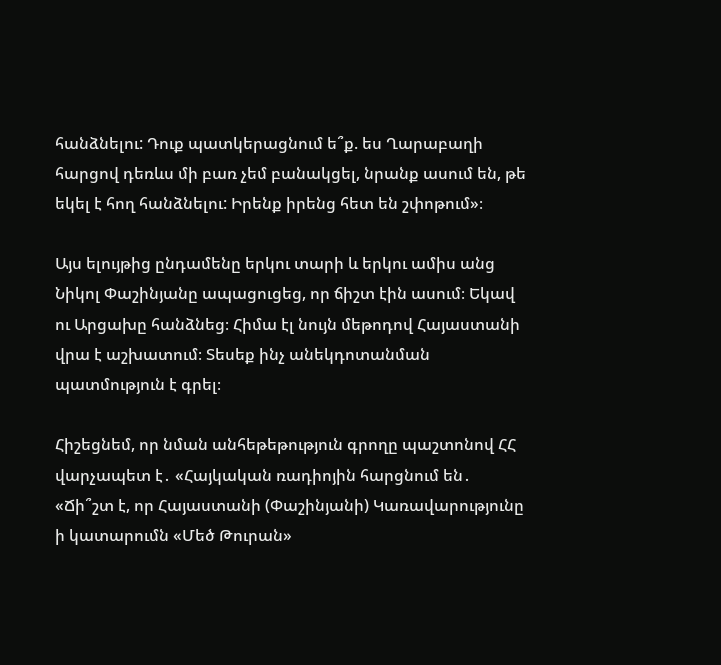հանձնելու: Դուք պատկերացնում ե՞ք. ես Ղարաբաղի հարցով դեռևս մի բառ չեմ բանակցել, նրանք ասում են, թե եկել է հող հանձնելու: Իրենք իրենց հետ են շփոթում»։

Այս ելույթից ընդամենը երկու տարի և երկու ամիս անց Նիկոլ Փաշինյանը ապացուցեց, որ ճիշտ էին ասում։ Եկավ ու Արցախը հանձնեց։ Հիմա էլ նույն մեթոդով Հայաստանի վրա է աշխատում։ Տեսեք ինչ անեկդոտանման պատմություն է գրել։

Հիշեցնեմ, որ նման անհեթեթություն գրողը պաշտոնով ՀՀ վարչապետ է․ «Հայկական ռադիոյին հարցնում են․ «Ճի՞շտ է, որ Հայաստանի (Փաշինյանի) Կառավարությունը ի կատարումն «Մեծ Թուրան»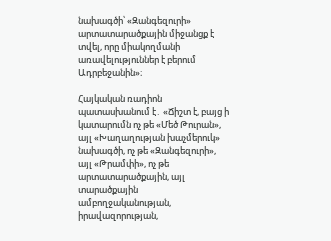նախագծի՝ «Զանգեզուրի» արտատարածքային միջանցք է տվել, որը միակողմանի առավելություններ է բերում Ադրբեջանին»։

Հայկական ռադիոն պատասխանում է․ «Ճիշտ է, բայց ի կատարումն ոչ թե «Մեծ Թուրան», այլ «Խաղաղության խաչմերուկ» նախագծի, ոչ թե «Զանգեզուրի», այլ «Թրամփի», ոչ թե արտատարածքային, այլ տարածքային ամբողջականության, իրավազորության,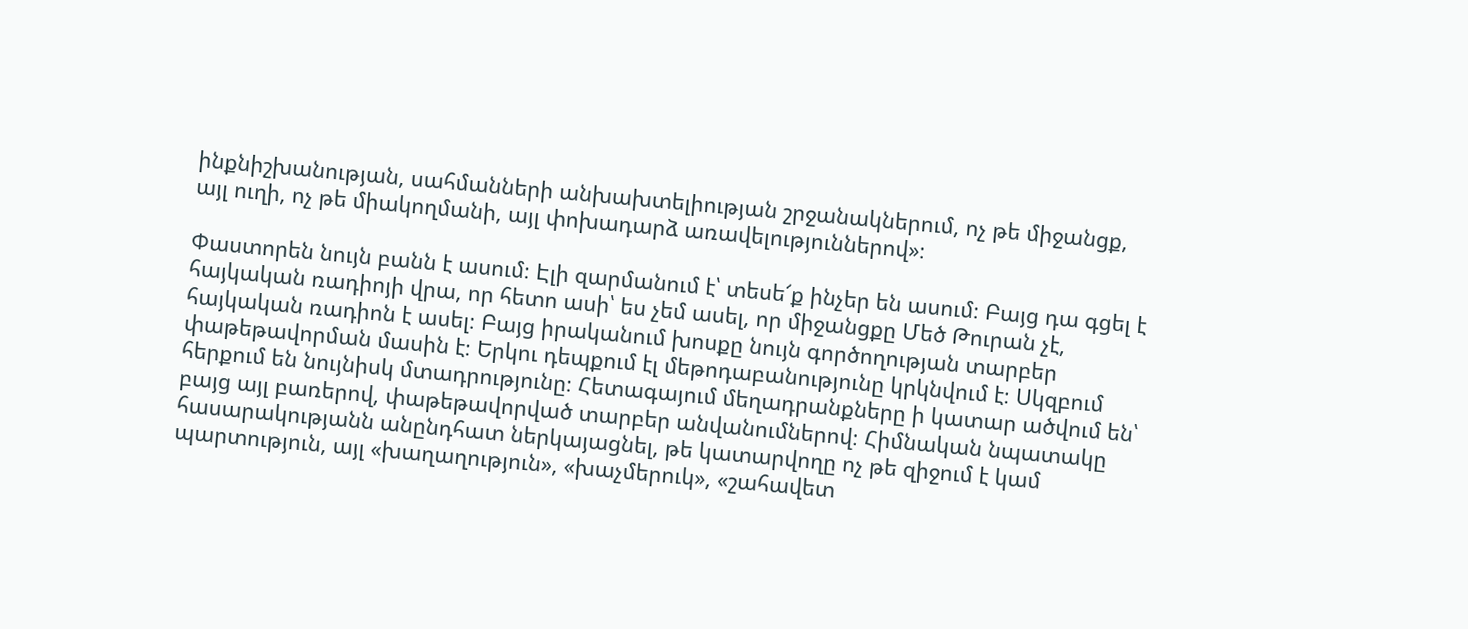ինքնիշխանության, սահմանների անխախտելիության շրջանակներում, ոչ թե միջանցք, այլ ուղի, ոչ թե միակողմանի, այլ փոխադարձ առավելություններով»։

Փաստորեն նույն բանն է ասում։ Էլի զարմանում է՝ տեսե՜ք ինչեր են ասում։ Բայց դա գցել է հայկական ռադիոյի վրա, որ հետո ասի՝ ես չեմ ասել, որ միջանցքը Մեծ Թուրան չէ, հայկական ռադիոն է ասել։ Բայց իրականում խոսքը նույն գործողության տարբեր փաթեթավորման մասին է։ Երկու դեպքում էլ մեթոդաբանությունը կրկնվում է։ Սկզբում հերքում են նույնիսկ մտադրությունը։ Հետագայում մեղադրանքները ի կատար ածվում են՝ բայց այլ բառերով, փաթեթավորված տարբեր անվանումներով։ Հիմնական նպատակը հասարակությանն անընդհատ ներկայացնել, թե կատարվողը ոչ թե զիջում է կամ պարտություն, այլ «խաղաղություն», «խաչմերուկ», «շահավետ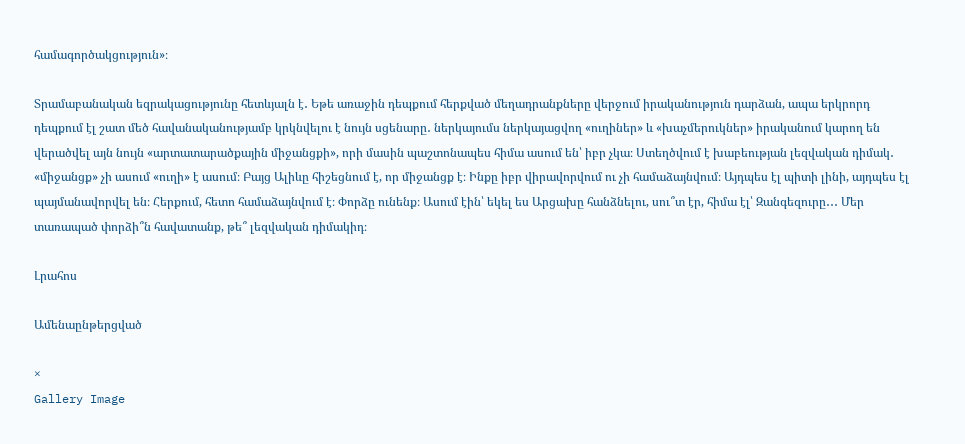համագործակցություն»։

Տրամաբանական եզրակացությունը հետևյալն է․ Եթե առաջին դեպքում հերքված մեղադրանքները վերջում իրականություն դարձան, ապա երկրորդ դեպքում էլ շատ մեծ հավանականությամբ կրկնվելու է նույն սցենարը․ ներկայումս ներկայացվող «ուղիներ» և «խաչմերուկներ» իրականում կարող են վերածվել այն նույն «արտատարածքային միջանցքի», որի մասին պաշտոնապես հիմա ասում են՝ իբր չկա։ Ստեղծվում է խաբեության լեզվական դիմակ․ «միջանցք» չի ասում «ուղի» է ասում։ Բայց Ալիևը հիշեցնում է, որ միջանցք է։ Ինքը իբր վիրավորվում ու չի համաձայնվում։ Այդպես էլ պիտի լինի, այդպես էլ պայմանավորվել են։ Հերքում, հետո համաձայնվում է։ Փորձը ունենք։ Ասում էին՝ եկել ես Արցախը հանձնելու, սու՞տ էր, հիմա էլ՝ Զանգեզուրը․․․ Մեր տառապած փորձի՞ն հավատանք, թե՞ լեզվական դիմակիդ։

Լրահոս

Ամենաընթերցված

×
Gallery Image